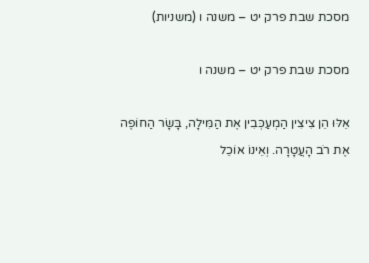מסכת שבת פרק יט – משנה ו (משניות)

מסכת שבת פרק יט – משנה ו

אֵלּוּ הֵן צִיצִין הַמְעַכְּבִין אֶת הַמִּילָה, בָּשָׂר הַחוֹפֶה אֶת רֹב הָעֲטָרָה. וְאֵינוֹ אוֹכֵל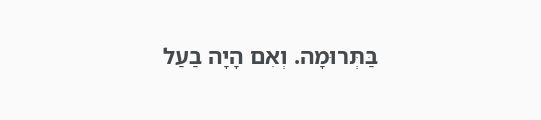בַּתְּרוּמָה. וְאִם הָיָה בַעַל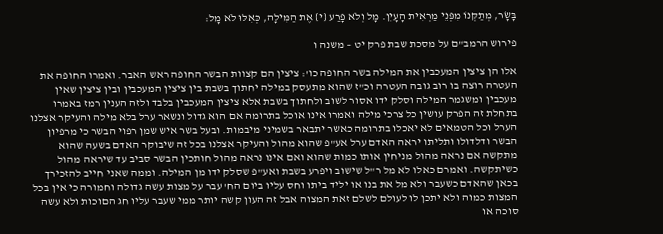בָּשָׂר, מְתַקְּנוֹ מִפְּנֵי מַרְאִית הָעָיִן. מָל וְלֹא פָרַע {י} אֶת הַמִּילָה, כְּאִלּוּ לֹא מָל:

פירוש הרמב"ם על מסכת שבת פרק יט – משנה ו

אלו הן ציצין המעכבין את המילה בשר החופה כו': ציצין הם קצוות הבשר החופה ראש האבר. ואמרו החופה את העטרה רוצה בו רוב גובה העטרה וכ"ז שהוא מתעסק במילה יחתוך בשבת בין ציצין המעכבין ובין ציצין שאין מעכבין ומשגמר המילה וסלק ידו אסור לשוב ולחתוך בשבת אלא ציצין המעכבין בלבד ולזה הענין רמז באמרו בתחלת זה הפרק עושין כל צרכי מילה ואמרו אינו אוכל בתרומה אם הוא גדול ונשאר ערל בלא מילה והעיקר אצלנו הערל וכל הטמאים לא יאכלו בתרומה כאשר יתבאר בשמיני מיבמות. ובעל בשר איש שמן רפוי הבשר כי מרפיון הבשר ודלדולו ותליתו יראה האדם ערל אע"פ שהוא מהול והעיקר אצלנו בכל זה שיבוקר האדם בשעה שהוא מתקשה אם נראה מהול מניחין אותו כמות שהוא ואם אינו נראה מהול חותכין הבשר סביב עד שיראה מהול כשיתקשה. ואמרם כאלו לא מל ר"ל שישוב ויפרע בשבת ואע"פ שסלק ידו מן המילה. וממה שאני חייב להזכירך בכאן שהאדם כשעבר ולא מל את בנו או יליד ביתו וחס עליו ביום הח' עבר על מצות עשה גדולה וחמורה כי אין בכל המצות כמוה ולא יתכן לו לעולם לשלם זאת המצוה אבל זה העון קשה יותר ממי שעבר עליו חג הםוכות ולא עשה סוכה או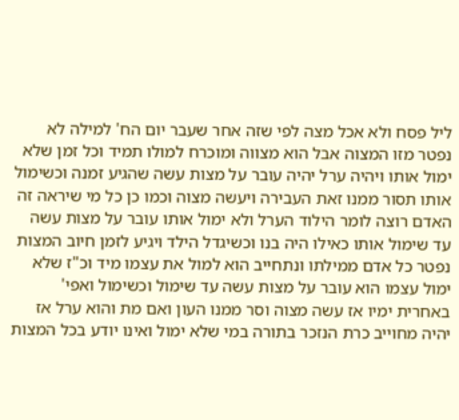ליל פסח ולא אכל מצה לפי שזה אחר שעבר יום הח' למילה לא נפטר מזו המצוה אבל הוא מצווה ומוכרח למולו תמיד וכל זמן שלא ימול אותו ויהיה ערל יהיה עובר על מצות עשה שהגיע זמנה וכשימול אותו תסור ממנו זאת העבירה ויעשה מצוה וכמו כן כל מי שיראה זה האדם רוצה לומר הילוד הערל ולא ימול אותו עובר על מצות עשה עד שימול אותו כאילו היה בנו וכשיגדל הילד ויגיע לזמן חיוב המצות נפטר כל אדם ממילתו ונתחייב הוא למול את עצמו מיד וכ"ז שלא ימול עצמו הוא עובר על מצות עשה עד שימול וכשימול ואפי' באחרית ימיו אז עשה מצוה וסר ממנו העון ואם מת והוא ערל אז יהיה מחוייב כרת הנזכר בתורה במי שלא ימול ואינו יודע בכל המצות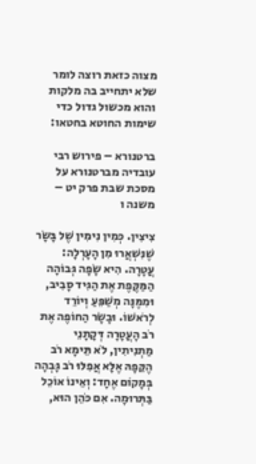מצוה כזאת רוצה לומר שלא יתחייב בה מלקות והוא מכשול גדול כדי שימות החוטא בחטאו:

ברטנורא – פירוש רבי עובדיה מברטנורא על מסכת שבת פרק יט – משנה ו

צִיצִין. כְּמִין נִימִין שֶׁל בָּשָׂר שֶׁנִּשְׁאֲרוּ מִן הָעָרְלָה: עֲטָרָה. הִיא שָׂפָה גְּבוֹהָה הַמַּקֶּפֶת אֶת הַגִּיד סָבִיב, וּמִמֶּנָּה מְשַׁפֵּעַ וְיוֹרֵד לְרֹאשׁוֹ. וּבָשָׂר הַחוֹפֶה אֶת רֹב הָעֲטָרָה דְּקָתָנֵי מַתְנִיתִין, לֹא תֵּימָא רֹב הֶקֵּפָהּ אֶלָּא אֲפִלּוּ רֹב גָּבְהָה בְּמָקוֹם אֶחָד: וְאֵינוֹ אוֹכֵל בַּתְּרוּמָה. אִם כֹּהֵן הוּא,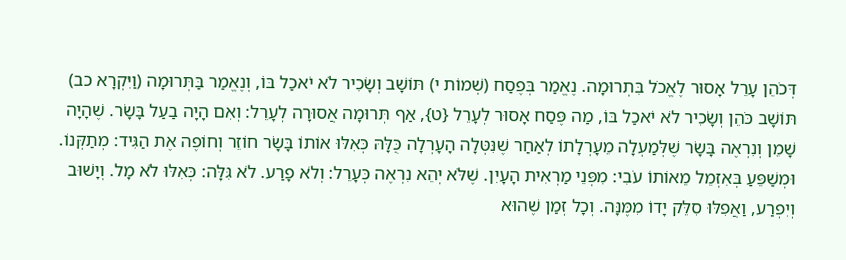דְּכֹהֵן עָרֵל אָסוּר לֶאֱכֹל בִּתְרוּמָה. נֶאֱמַר בְּפֶסַח (שְׁמוֹת י) תּוֹשָׁב וְשָׂכִיר לֹא יֹאכַל בּוֹ, וְנֶאֱמַר בַּתְּרוּמָה (וַיִּקְרָא כב) תּוֹשָׁב כֹּהֵן וְשָׂכִיר לֹא יֹאכַל בּוֹ, מַה פֶּסַח אָסוּר לְעָרֵל {ט}, אַף תְּרוּמָה אֲסוּרָה לְעָרֵל: וְאִם הָיָה בַעַל בָּשָׂר. שֶׁהָיָה שָׁמֵן וְנִרְאֶה בָּשָׂר שֶׁלְּמַעְלָה מֵעָרְלָתוֹ לְאַחַר שֶׁנִּטְּלָה הָעָרְלָה כֻּלָּהּ כְּאִלּוּ אוֹתוֹ בָּשָׂר חוֹזֵר וְחוֹפֶה אֶת הַגִּיד: מְתַקְּנוֹ. וּמְשַׁפֵּעַ בְּאִזְמֵל מֵאוֹתוֹ עֹבִי: מִפְּנֵי מַרְאִית הָעָיִן. שֶׁלֹּא יְהֵא נִרְאֶה כְּעָרֵל: וְלֹא פָרַע. לֹא גִּלָּה: כְּאִלּוּ לֹא מָל. וְיָשׁוּב וְיִפְרַע, וַאֲפִלּוּ סִלֵּק יָדוֹ מִמֶּנָּה. וְכָל זְמַן שֶׁהוּא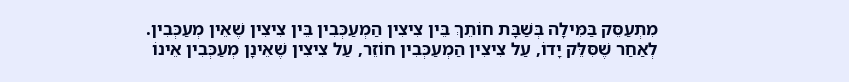מִתְעַסֵּק בַּמִּילָה בְּשַׁבָּת חוֹתֵךְ בֵּין צִיצִין הַמְעַכְּבִין בֵּין צִיצִין שֶׁאֵין מְעַכְּבִין. לְאַחַר שֶׁסִּלֵּק יָדוֹ, עַל צִיצִין הַמְעַכְּבִין חוֹזֵר, עַל צִיצִין שֶׁאֵינָן מְעַכְּבִין אֵינוֹ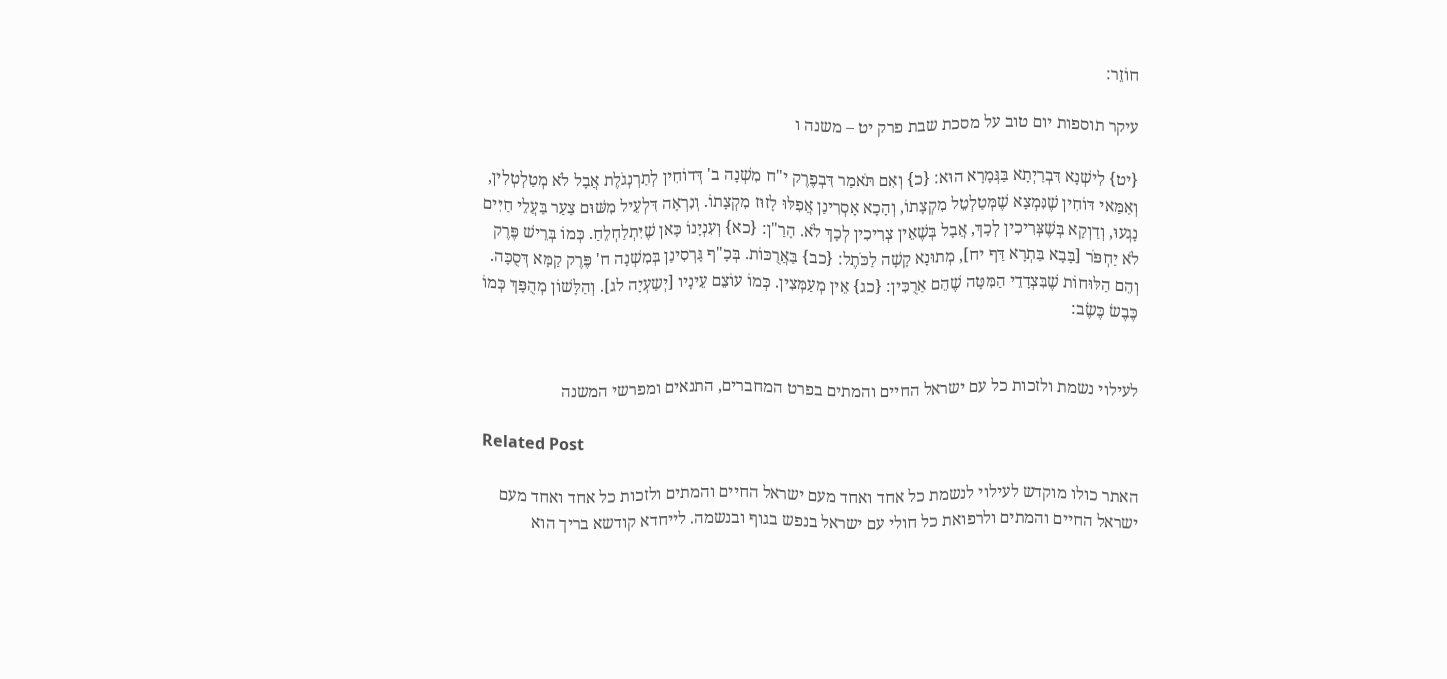חוֹזֵר:

עיקר תוספות יום טוב על מסכת שבת פרק יט – משנה ו

{יט} לִישְׁנָא דִּבְרַיְתָא בַּגְּמָרָא הוּא: {כ} וְאִם תֹּאמַר דִּבְפֶרֶק י"ח מִשְׁנָה ב' דְּדוֹחִין לְתַרְנְגֹלֶת אֲבָל לֹא מְטַלְטְלִין, וְאַמַּאי דּוֹחִין שֶׁנִּמְצָא שֶׁמְּטַלְטֵל מִקְצָתוֹ, וְהָכָא אָסְרִינַן אֲפִלּוּ לָזוּז מִקְצָתוֹ. וְנִרְאָה דִּלְעֵיל מִשּׁוּם צַעַר בַּעֲלֵי חַיִּים נָגְעוּ, וְדַוְקָא בְּשֶׁצְּרִיכִין לְכָךְ, אֲבָל בְּשֶׁאֵין צְרִיכִין לְכָךְ לֹא. הָרַ"ן: {כא} וְעִנְיָנוֹ כָּאן שֶׁיִּתְלַחְלֵחַ. כְּמוֹ בְּרֵישׁ פֶּרֶק לֹא יַחְפֹּר [בָּבָא בַּתְרָא דַּף יח], מְתוּנָא קָשָׁה לַכֹּתֶל: {כב} בַּאֲרֻכּוֹת. בְּכָ"ף גָּרְסִינַן בְּמִשְׁנָה ח' פֶּרֶק קַמָּא דְּסֻכָּה. וְהֵם הַלּוּחוֹת שֶׁבִּצְדָדֵי הַמִּטָּה שֶׁהֵם אַרֻכִּין: {כג} אֵין מְעַמְּצִין. כְּמוֹ עוֹצֵם עֵינָיו [יְשַעְיָה לג]. וְהַלָּשׁוֹן מְהֻפָּךְ כְּמוֹ כֶּבֶשׂ כֶּשֶׂב:


לעילוי נשמת ולזכות כל עם ישראל החיים והמתים בפרט המחברים, התנאים ומפרשי המשנה

Related Post

האתר כולו מוקדש לעילוי לנשמת כל אחד ואחד מעם ישראל החיים והמתים ולזכות כל אחד ואחד מעם ישראל החיים והמתים ולרפואת כל חולי עם ישראל בנפש בגוף ובנשמה. לייחדא קודשא בריך הוא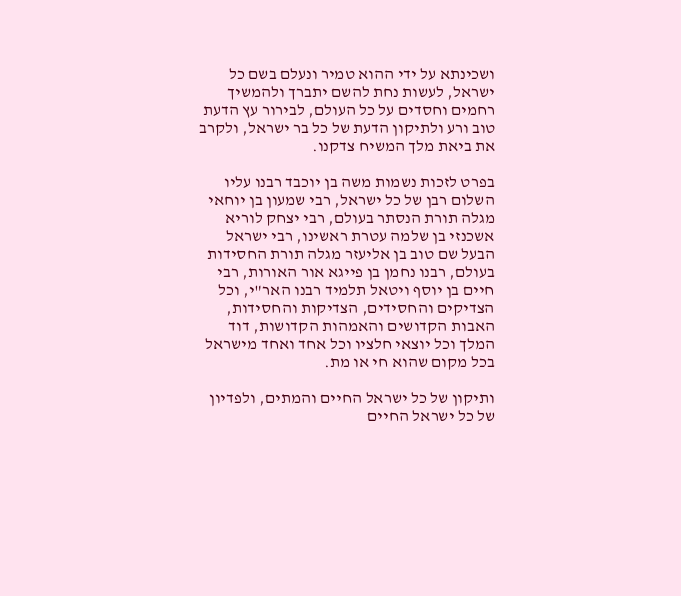ושכינתא על ידי ההוא טמיר ונעלם בשם כל ישראל, לעשות נחת להשם יתברך ולהמשיך רחמים וחסדים על כל העולם, לבירור עץ הדעת טוב ורע ולתיקון הדעת של כל בר ישראל, ולקרב את ביאת מלך המשיח צדקנו.

בפרט לזכות נשמות משה בן יוכבד רבנו עליו השלום רבן של כל ישראל, רבי שמעון בן יוחאי מגלה תורת הנסתר בעולם, רבי יצחק לוריא אשכנזי בן שלמה עטרת ראשינו, רבי ישראל הבעל שם טוב בן אליעזר מגלה תורת החסידות בעולם, רבנו נחמן בן פייגא אור האורות, רבי חיים בן יוסף ויטאל תלמיד רבנו האר"י, וכל הצדיקים והחסידים, הצדיקות והחסידות, האבות הקדושים והאמהות הקדושות, דוד המלך וכל יוצאי חלציו וכל אחד ואחד מישראל בכל מקום שהוא חי או מת.

ותיקון של כל ישראל החיים והמתים, ולפדיון של כל ישראל החיים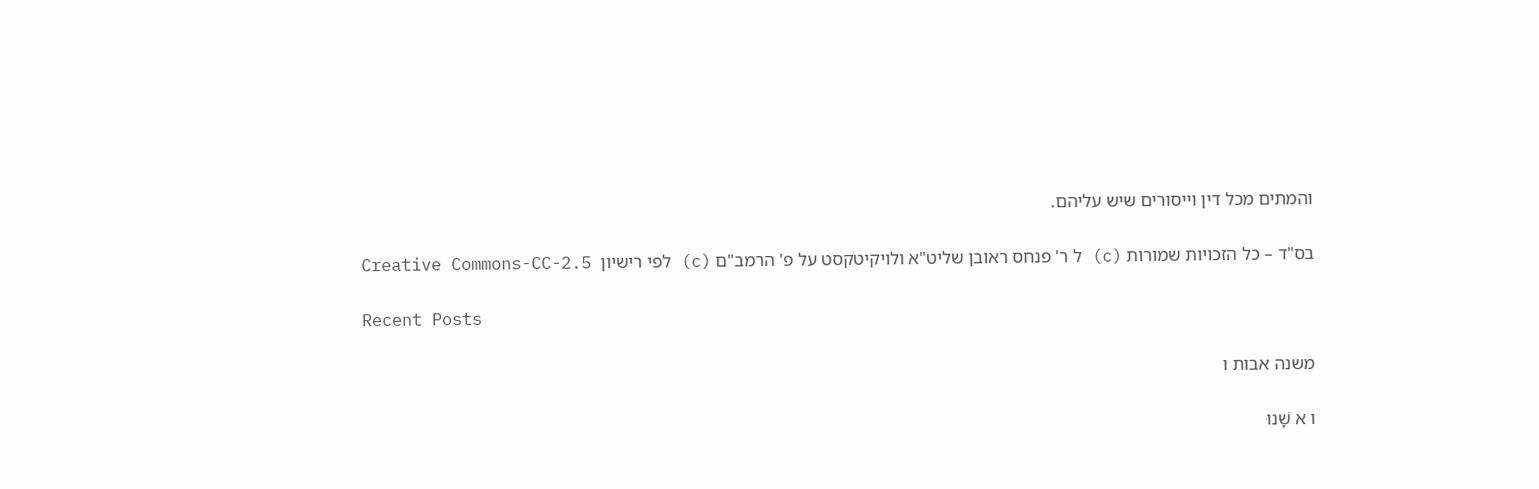והמתים מכל דין וייסורים שיש עליהם.

בס"ד – כל הזכויות שמורות (c) ל ר' פנחס ראובן שליט"א ולויקיטקסט על פ' הרמב"ם (c) לפי רישיון  Creative Commons-CC-2.5

Recent Posts

משנה אבות ו

ו א שָׁנוּ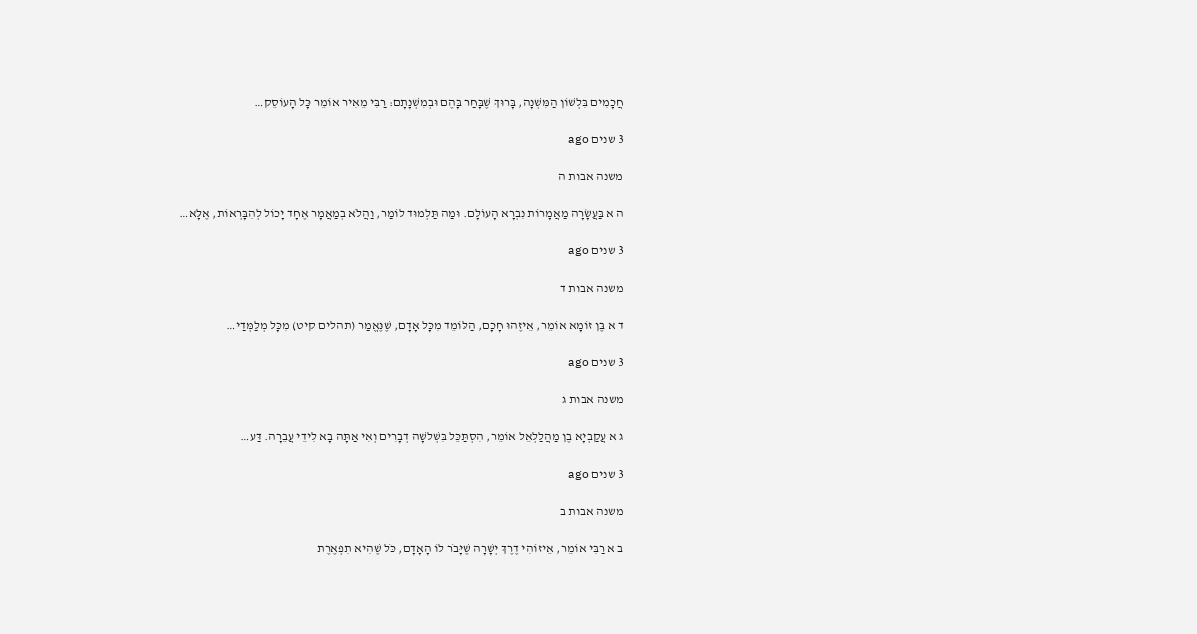חֲכָמִים בִּלְשׁוֹן הַמִּשְׁנָה, בָּרוּךְ שֶׁבָּחַר בָּהֶם וּבְמִשְׁנָתָם: רַבִּי מֵאִיר אוֹמֵר כָּל הָעוֹסֵק…

3 שנים ago

משנה אבות ה

ה א בַּעֲשָׂרָה מַאֲמָרוֹת נִבְרָא הָעוֹלָם. וּמַה תַּלְמוּד לוֹמַר, וַהֲלֹא בְמַאֲמָר אֶחָד יָכוֹל לְהִבָּרְאוֹת, אֶלָּא…

3 שנים ago

משנה אבות ד

ד א בֶּן זוֹמָא אוֹמֵר, אֵיזֶהוּ חָכָם, הַלּוֹמֵד מִכָּל אָדָם, שֶׁנֶּאֱמַר (תהלים קיט) מִכָּל מְלַמְּדַי…

3 שנים ago

משנה אבות ג

ג א עֲקַבְיָא בֶן מַהֲלַלְאֵל אוֹמֵר, הִסְתַּכֵּל בִּשְׁלשָׁה דְבָרִים וְאִי אַתָּה בָא לִידֵי עֲבֵרָה. דַּע…

3 שנים ago

משנה אבות ב

ב א רַבִּי אוֹמֵר, אֵיזוֹהִי דֶרֶךְ יְשָׁרָה שֶׁיָּבֹר לוֹ הָאָדָם, כֹּל שֶׁהִיא תִפְאֶרֶת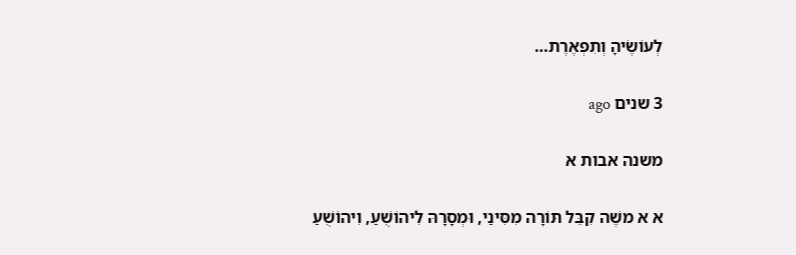לְעוֹשֶׂיהָ וְתִפְאֶרֶת…

3 שנים ago

משנה אבות א

א א משֶׁה קִבֵּל תּוֹרָה מִסִּינַי, וּמְסָרָהּ לִיהוֹשֻׁעַ, וִיהוֹשֻׁעַ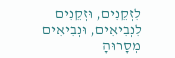לִזְקֵנִים, וּזְקֵנִים לִנְבִיאִים, וּנְבִיאִים מְסָרוּהָ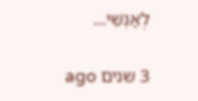לְאַנְשֵׁי…

3 שנים ago